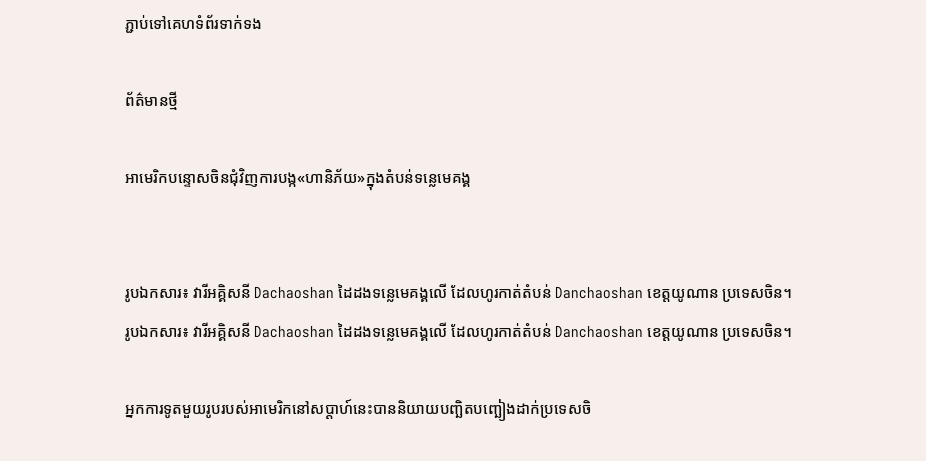ភ្ជាប់ទៅគេហទំព័រទាក់ទង

ព័ត៌មានថ្មី

អាមេរិកបន្ទោសចិនជុំវិញការបង្ក«ហានិភ័យ»ក្នុងតំបន់ទន្លេមេគង្គ


រូបឯកសារ៖ វារីអគ្គិសនី Dachaoshan ដៃដងទន្លេមេគង្គលើ ដែលហូរកាត់តំបន់ Danchaoshan ខេត្តយូណាន ប្រទេសចិន។
រូបឯកសារ៖ វារីអគ្គិសនី Dachaoshan ដៃដងទន្លេមេគង្គលើ ដែលហូរកាត់តំបន់ Danchaoshan ខេត្តយូណាន ប្រទេសចិន។

អ្នកការទូតមួយរូបរបស់អាមេរិកនៅសប្ដាហ៍នេះបាននិយាយបញ្ឆិតបញ្ឆៀងដាក់ប្រទេសចិ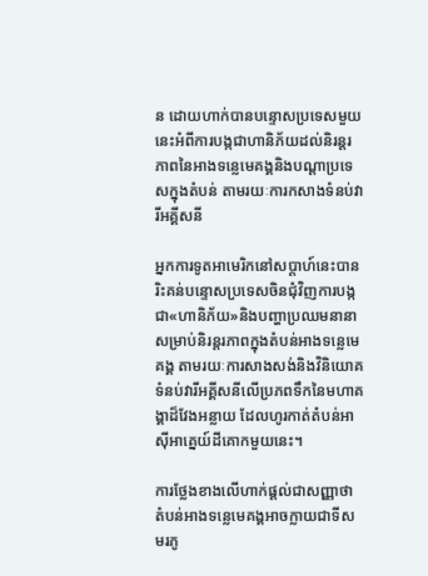ន ដោយហាក់បានបន្ទោសប្រទេសមួយនេះអំពីការបង្កជាហានិភ័យដល់និរន្តរភាពនៃអាងទន្លេមេគង្គនិងបណ្ដាប្រទេសក្នុងតំបន់ តាមរយៈការកសាងទំនប់វារីអគ្គីសនី

អ្នកការទូតអាមេរិកនៅសប្ដាហ៍នេះបានរិះគន់បន្ទោសប្រទេសចិនជុំវិញការបង្កជា«ហានិភ័យ‍»និងបញ្ហាប្រឈមនានាសម្រាប់និរន្តរភាពក្នុងតំបន់អាងទន្លេមេគង្គ តាមរយៈការសាងសង់និងវិនិយោគទំនប់វារីអគ្គីសនីលើប្រភពទឹកនៃមហាគង្គាដ៏វែងអន្លាយ ដែលហូរកាត់តំបន់អាស៊ីអាគ្នេយ៍ដីគោកមួយនេះ។

ការថ្លែងខាងលើហាក់ផ្ដល់ជាសញ្ញាថា តំបន់អាងទន្លេមេគង្គអាចក្លាយជាទីសមរភូ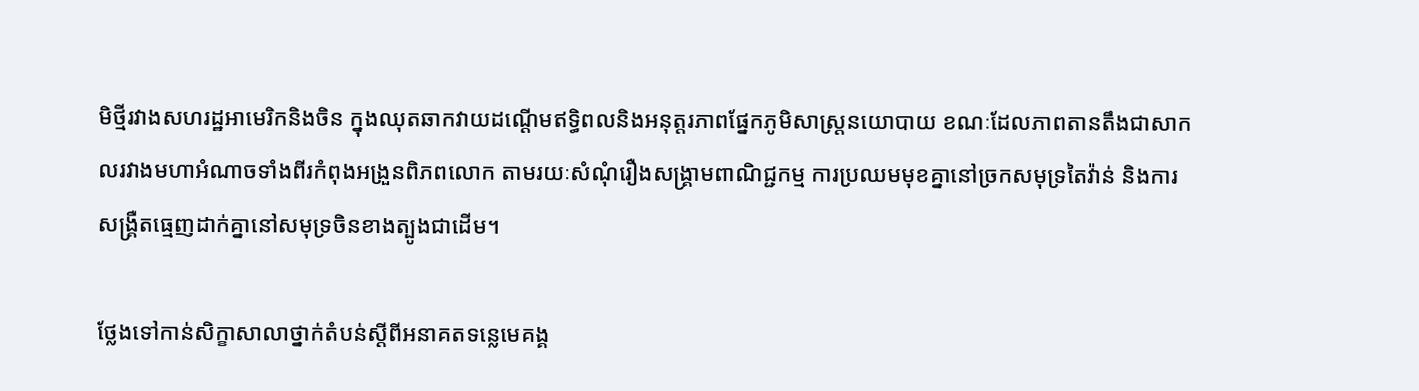មិថ្មីរវាងសហរដ្ឋអាមេរិកនិងចិន ក្នុងឈុតឆាកវាយដណ្ដើមឥទ្ធិពលនិងអនុត្តរភាពផ្នែកភូមិសាស្ត្រនយោបាយ ខណៈដែលភាពតានតឹងជាសាកលរវាងមហាអំណាចទាំងពីរកំពុងអង្រួនពិភពលោក តាមរយៈសំណុំរឿងសង្គ្រាមពាណិជ្ជកម្ម ការប្រឈមមុខគ្នានៅច្រកសមុទ្រតៃវ៉ាន់ និងការសង្គ្រឺតធ្មេញដាក់គ្នានៅសមុទ្រចិនខាងត្បូងជាដើម។

ថ្លែងទៅកាន់សិក្ខាសាលាថ្នាក់តំបន់ស្ដីពីអនាគតទន្លេមេគង្គ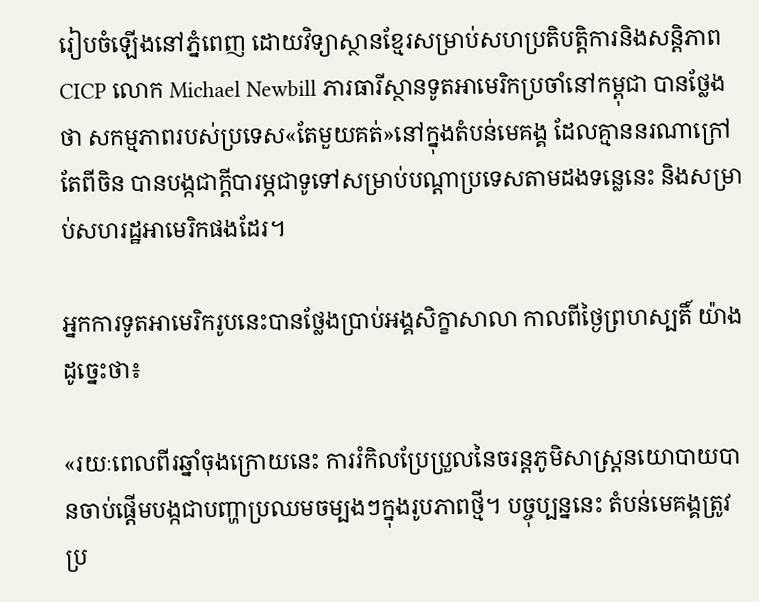រៀបចំឡើងនៅភ្នំពេញ ដោយវិទ្យាស្ថានខ្មែរសម្រាប់សហប្រតិបត្តិការនិងសន្តិភាព CICP លោក Michael Newbill ភារធារីស្ថានទូតអាមេរិកប្រចាំនៅកម្ពុជា បានថ្លែងថា សកម្មភាពរបស់ប្រទេស«តែមួយគត់»នៅក្នុងតំបន់មេគង្គ ដែលគ្មាននរណាក្រៅតែពីចិន បានបង្កជាក្ដីបារម្ភជាទូទៅសម្រាប់បណ្ដាប្រទេសតាមដងទន្លេនេះ និងសម្រាប់សហរដ្ឋអាមេរិកផងដែរ។

អ្នកការទូតអាមេរិករូបនេះបានថ្លែងប្រាប់អង្គសិក្ខាសាលា កាលពីថ្ងៃព្រហស្បតិ៍ យ៉ាងដូច្នេះថា៖

«រយៈពេលពីរឆ្នាំចុងក្រោយនេះ ការរំកិលប្រែប្រួលនៃចរន្តភូមិសាស្ត្រនយោបាយបានចាប់ផ្ដើមបង្កជាបញ្ហាប្រឈមចម្បងៗក្នុងរូបភាពថ្មី។ បច្ចុប្បន្ននេះ តំបន់មេគង្គត្រូវប្រ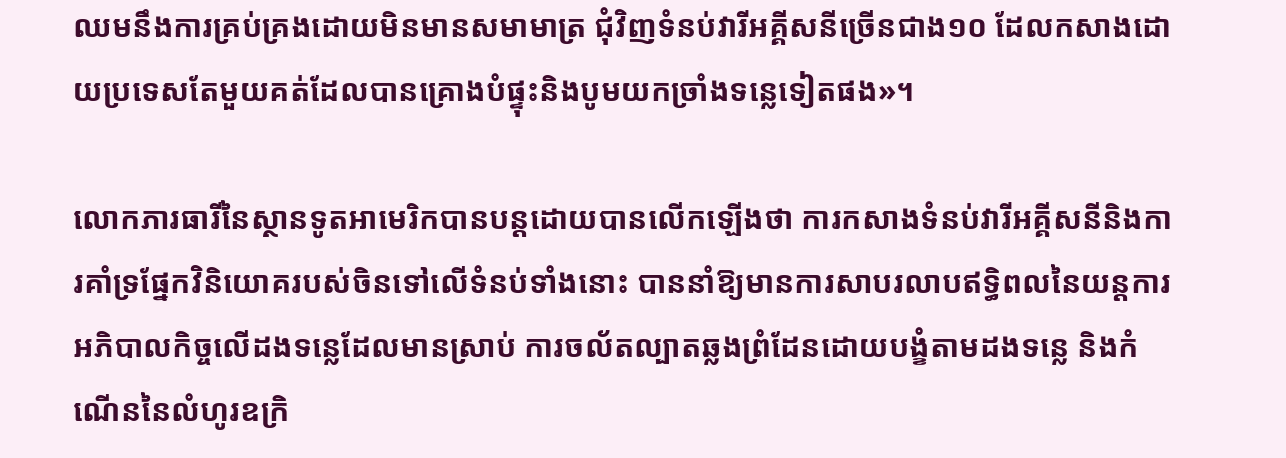ឈមនឹងការគ្រប់គ្រងដោយមិនមានសមាមាត្រ ជុំវិញទំនប់វារីអគ្គីសនីច្រើនជាង១០ ដែលកសាងដោយប្រទេសតែមួយគត់ដែលបានគ្រោងបំផ្ទុះនិងបូមយកច្រាំងទន្លេទៀតផង»។

លោកភារធារីនៃស្ថានទូតអាមេរិកបានបន្តដោយបានលើកឡើងថា ការកសាងទំនប់វារីអគ្គីសនីនិងការគាំទ្រផ្នែកវិនិយោគរបស់ចិនទៅលើទំនប់ទាំងនោះ បាននាំឱ្យមានការសាបរលាបឥទ្ធិពលនៃយន្តការអភិបាលកិច្ចលើដងទន្លេដែលមានស្រាប់ ការចល័តល្បាតឆ្លងព្រំដែនដោយបង្ខំតាមដងទន្លេ និងកំណើននៃលំហូរឧក្រិ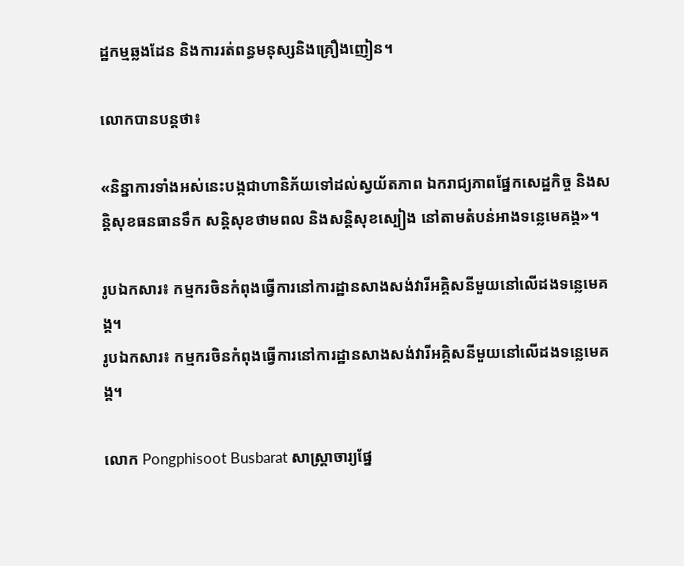ដ្ឋកម្មឆ្លងដែន និងការរត់ពន្ធមនុស្សនិងគ្រឿងញៀន។

លោកបានបន្តថា៖

«និន្នាការទាំងអស់នេះបង្កជាហានិភ័យទៅដល់ស្វយ័តភាព ឯករាជ្យភាពផ្នែកសេដ្ឋកិច្ច និងសន្តិសុខធនធានទឹក សន្តិសុខថាមពល និងសន្តិសុខស្បៀង នៅតាមតំបន់អាងទន្លេមេគង្គ»។

រូបឯកសារ៖ កម្មករចិនកំពុងធ្វើការនៅការដ្ឋានសាងសង់វារីអគ្គិសនីមួយនៅលើដងទន្លេមេគង្គ។
រូបឯកសារ៖ កម្មករចិនកំពុងធ្វើការនៅការដ្ឋានសាងសង់វារីអគ្គិសនីមួយនៅលើដងទន្លេមេគង្គ។

លោក Pongphisoot Busbarat សាស្ត្រាចារ្យផ្នែ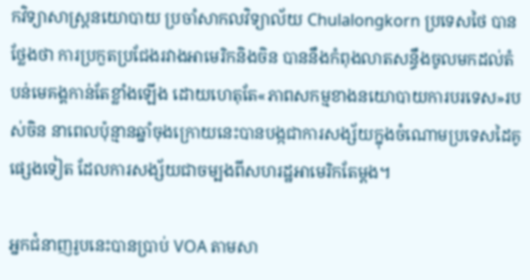កវិទ្យាសាស្ត្រនយោបាយ ប្រចាំសាកលវិទ្យាល័យ Chulalongkorn ប្រទេសថៃ បានថ្លែងថា ការប្រកួតប្រជែងរវាងអាមេរិកនិងចិន បាននឹងកំពុងលាតសន្ធឹងចូលមកដល់តំបន់មេគង្គកាន់តែខ្លាំងឡើង ដោយហេតុតែ«ភាពសកម្មខាងនយោបាយការបរទេស»របស់ចិន នាពេលប៉ុន្មានឆ្នាំចុងក្រោយនេះបានបង្កជាការសង្ស័យក្នុងចំណោមប្រទេសដៃគូផ្សេងទៀត ដែលការសង្ស័យជាចម្បងពីសហរដ្ឋអាមេរិកតែម្ដង។

អ្នកជំនាញរូបនេះបានប្រាប់ VOA តាមសា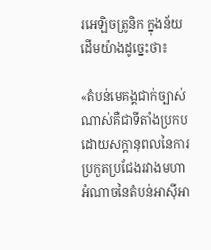រអេឡិចត្រូនិក ក្នុងន័យដើមយ៉ាងដូច្នេះថា៖

«តំបន់មេគង្គជាក់ច្បាស់ណាស់គឺជាទីតាំងប្រកបដោយសក្ដានុពលនៃការប្រកួតប្រជែងរវាងមហាអំណាចនៃតំបន់អាស៊ីអា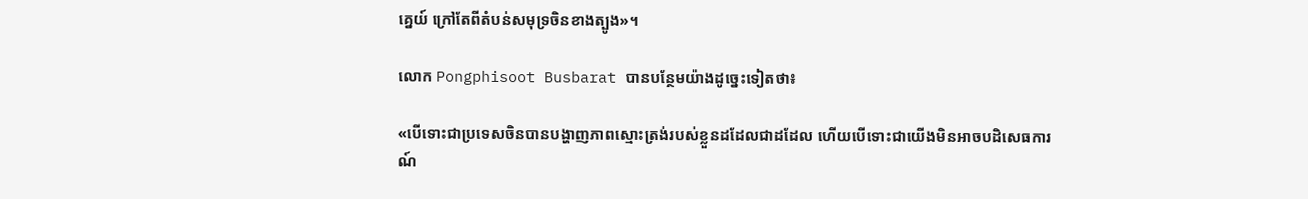គ្នេយ៍ ក្រៅតែពីតំបន់សមុទ្រចិនខាងត្បូង»។

លោក Pongphisoot Busbarat បានបន្ថែមយ៉ាងដូច្នេះទៀតថា៖

«បើទោះជាប្រទេសចិនបានបង្ហាញភាពស្មោះត្រង់របស់ខ្លួនដដែលជាដដែល ហើយបើទោះជាយើងមិនអាចបដិសេធការណ៍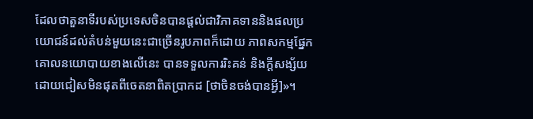ដែលថាតួនាទីរបស់ប្រទេសចិនបានផ្ដល់ជាវិភាគទាននិងផលប្រយោជន៍ដល់តំបន់មួយនេះជាច្រើនរូបភាពក៏ដោយ ភាពសកម្មផ្នែកគោលនយោបាយខាងលើនេះ បានទទួលការរិះគន់ និងក្ដីសង្ស័យដោយជៀសមិនផុតពីចេតនាពិតប្រាកដ [ថាចិនចង់បានអ្វី]»។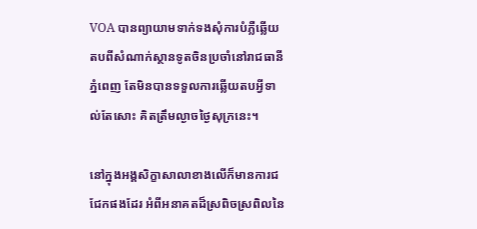VOA បានព្យាយាមទាក់ទងសុំការបំភ្លឺឆ្លើយតបពីសំណាក់ស្ថានទូតចិនប្រចាំនៅរាជធានីភ្នំពេញ តែមិនបានទទួលការឆ្លើយតបអ្វីទាល់តែសោះ គិតត្រឹមល្ងាចថ្ងៃសុក្រនេះ។

នៅក្នុងអង្គសិក្ខាសាលាខាងលើក៏មានការជជែកផងដែរ អំពីអនាគតដ៏ស្រពិចស្រពិលនៃ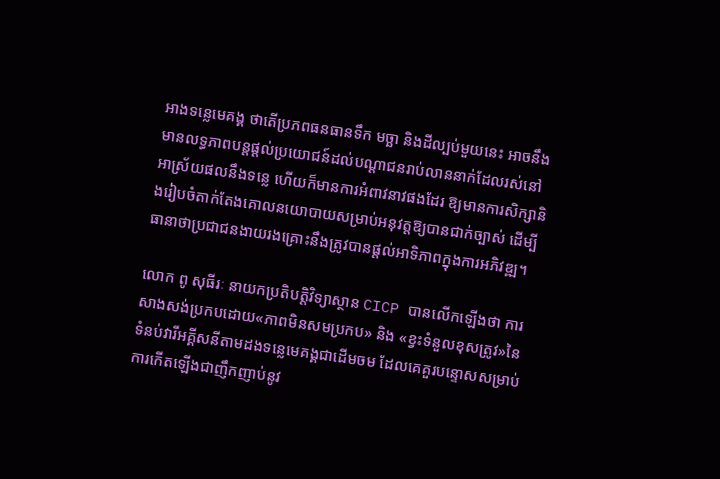អាងទន្លេមេគង្គ ថាតើប្រភពធនធានទឹក មច្ឆា និងដីល្បប់មួយនេះ អាចនឹងមានលទ្ធភាពបន្តផ្ដល់ប្រយោជន៍ដល់បណ្ដាជនរាប់លាននាក់ដែលរស់នៅអាស្រ័យផលនឹងទន្លេ ហើយក៏មានការអំពាវនាវផងដែរ ឱ្យមានការសិក្សានិងរៀបចំតាក់តែងគោលនយោបាយសម្រាប់អនុវត្តឱ្យបានជាក់ច្បាស់ ដើម្បីធានាថាប្រជាជនងាយរងគ្រោះនឹងត្រូវបានផ្ដល់អាទិភាពក្នុងការអភិវឌ្ឍ។

លោក ពូ សុធីរៈ នាយកប្រតិបត្តិវិទ្យាស្ថាន CICP បានលើកឡើងថា ការសាងសង់ប្រកបដោយ«ភាពមិនសមប្រកប» និង «ខ្វះទំនួលខុសត្រូវ»នៃទំនប់វារីអគ្គីសនីតាមដងទន្លេមេគង្គជាដើមចម ដែលគេគួរបន្ទោសសម្រាប់ការកើតឡើងជាញឹកញាប់នូវ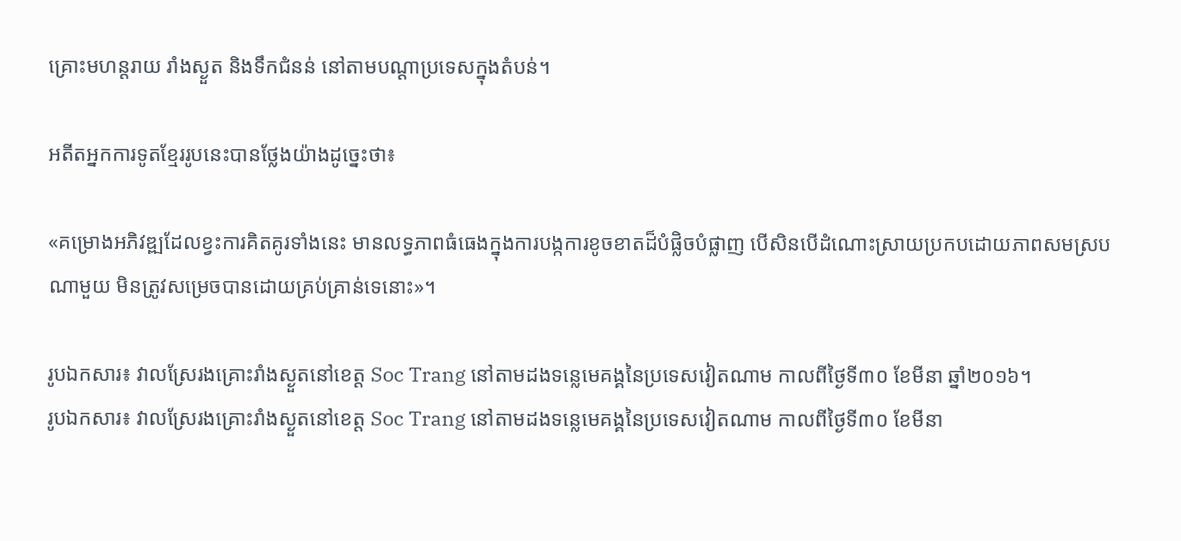គ្រោះមហន្តរាយ រាំងស្ងួត និងទឹកជំនន់ នៅតាមបណ្ដាប្រទេសក្នុងតំបន់។

អតីតអ្នកការទូតខ្មែររូបនេះបានថ្លែងយ៉ាងដូច្នេះថា៖

«គម្រោងអភិវឌ្ឍដែលខ្វះការគិតគូរទាំងនេះ មានលទ្ធភាពធំធេងក្នុងការបង្កការខូចខាតដ៏បំផ្លិចបំផ្លាញ បើសិនបើដំណោះស្រាយប្រកបដោយភាពសមស្របណាមួយ មិនត្រូវសម្រេចបានដោយគ្រប់គ្រាន់ទេនោះ»។

រូបឯកសារ៖ វាលស្រែរងគ្រោះរាំងស្ងួតនៅខេត្ត Soc Trang នៅតាមដងទន្លេមេគង្គនៃប្រទេសវៀតណាម កាលពីថ្ងៃទី៣០ ខែមីនា ឆ្នាំ២០១៦។
រូបឯកសារ៖ វាលស្រែរងគ្រោះរាំងស្ងួតនៅខេត្ត Soc Trang នៅតាមដងទន្លេមេគង្គនៃប្រទេសវៀតណាម កាលពីថ្ងៃទី៣០ ខែមីនា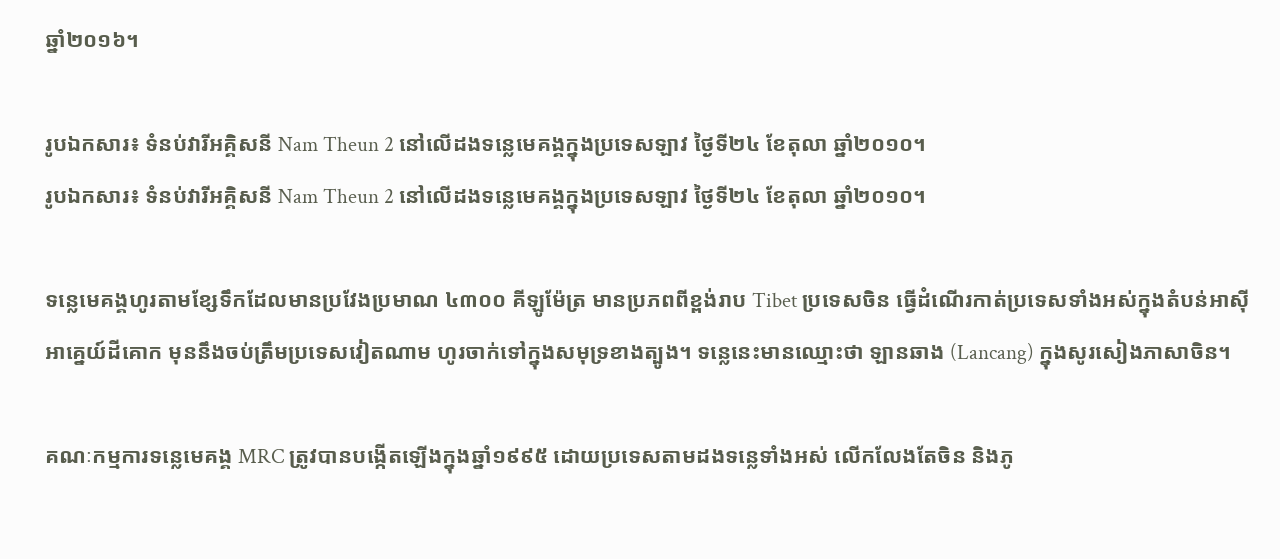ឆ្នាំ២០១៦។

រូបឯកសារ៖ ទំនប់វារីអគ្គិសនី Nam Theun 2 នៅលើដងទន្លេមេគង្គក្នុងប្រទេសឡាវ ថ្ងៃទី២៤ ខែតុលា ឆ្នាំ២០១០។
រូបឯកសារ៖ ទំនប់វារីអគ្គិសនី Nam Theun 2 នៅលើដងទន្លេមេគង្គក្នុងប្រទេសឡាវ ថ្ងៃទី២៤ ខែតុលា ឆ្នាំ២០១០។

ទន្លេមេគង្គហូរតាមខ្សែទឹកដែលមានប្រវែងប្រមាណ ៤៣០០ គីឡូម៉ែត្រ មានប្រភពពីខ្ពង់រាប Tibet ប្រទេសចិន ធ្វើដំណើរកាត់ប្រទេសទាំងអស់ក្នុងតំបន់អាស៊ីអាគ្នេយ៍ដីគោក មុននឹងចប់ត្រឹមប្រទេសវៀតណាម ហូរចាក់ទៅក្នុងសមុទ្រខាងត្បូង។ ទន្លេនេះមានឈ្មោះថា ឡានឆាង (Lancang) ក្នុងសូរសៀងភាសាចិន។

គណៈកម្មការទន្លេមេគង្គ MRC ត្រូវបានបង្កើតឡើងក្នុងឆ្នាំ១៩៩៥ ដោយប្រទេសតាមដងទន្លេទាំងអស់ លើកលែងតែចិន និងភូ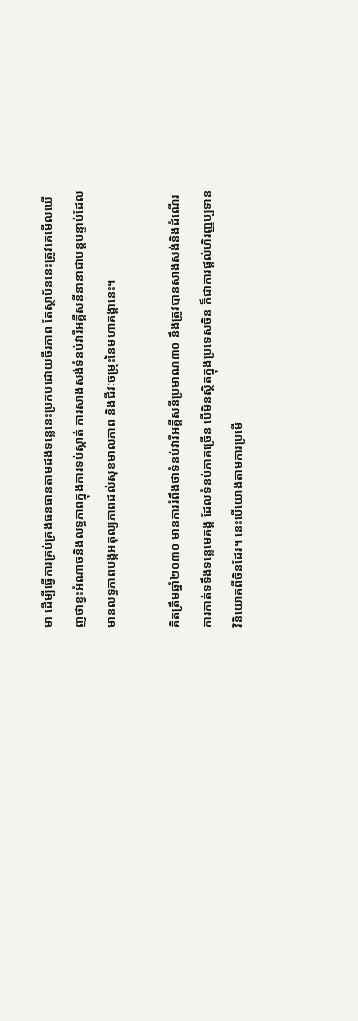មា ដើម្បីធ្វើការគ្រប់គ្រងធនធានតាមដងទន្លេនេះប្រកបដោយចីរភាព តែស្ថាប័ននេះត្រូវគេមើលឃើញថាខ្វះអំណាចនិងលទ្ធភាពក្នុងការទប់ស្កាត់ ការសាងសង់ទំនប់វារីអគ្គីសនីនានាជាបន្តបន្ទាប់ដែលមានលទ្ធភាពបង្កអតុល្យភាពដល់សុខមាលភាព និងជីវៈចម្រុះនៃមហាគង្គានេះ។

គិតត្រឹមឆ្នាំ២០៣០ មានការរំពឹងថាទំនប់វារីអគ្គីសនីប្រមាណ៣០ នឹងត្រូវបានសាងសង់និងដំណើរការកាត់ទទឹងទន្លេមេគង្គ ដែលទំនប់ភាគច្រើន បើមិនស្ថិតក្នុងប្រទេសចិន ក៏ជាការផ្ដល់ហិរញ្ញប្បទានវិនិយោគពីចិនដែរ។ នេះបើយោងតាមការប្រមើ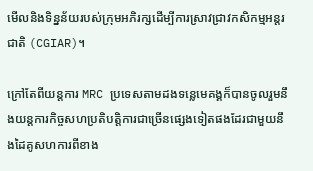មើលនិងទិន្នន័យរបស់ក្រុមអភិរក្សដើម្បីការស្រាវជ្រាវកសិកម្មអន្តរជាតិ (CGIAR)។

ក្រៅតែពីយន្តការ MRC ប្រទេសតាមដងទន្លេមេគង្គក៏បានចូលរួមនឹងយន្តការកិច្ចសហប្រតិបត្តិការជាច្រើនផ្សេងទៀតផងដែរជាមួយនឹងដៃគូសហការពីខាង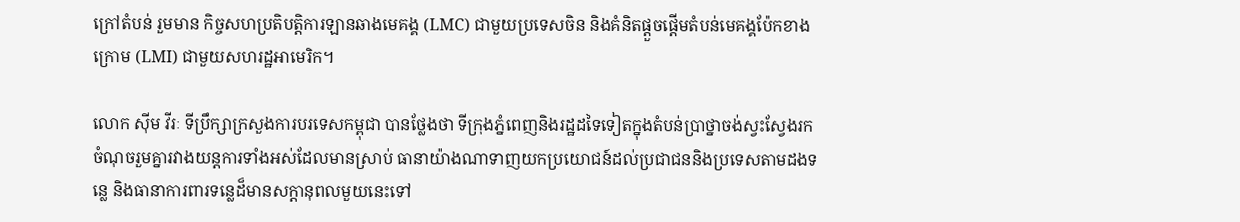ក្រៅតំបន់ រួមមាន កិច្ចសហប្រតិបត្តិការឡានឆាងមេគង្គ (LMC) ជាមួយប្រទេសចិន និងគំនិតផ្ដួចផ្ដើមតំបន់មេគង្គប៉ែកខាងក្រោម (LMI) ជាមួយសហរដ្ឋអាមេរិក។

លោក ស៊ីម វីរៈ ទីប្រឹក្សាក្រសួងការបរទេសកម្ពុជា បានថ្លែងថា ទីក្រុងភ្នំពេញនិងរដ្ឋដទៃទៀតក្នុងតំបន់ប្រាថ្នាចង់ស្វះស្វែងរកចំណុចរួមគ្នារវាងយន្តការទាំងអស់ដែលមានស្រាប់ ធានាយ៉ាងណាទាញយកប្រយោជន៍ដល់ប្រជាជននិងប្រទេសតាមដងទន្លេ និងធានាការពារទន្លេដ៏មានសក្ដានុពលមួយនេះទៅ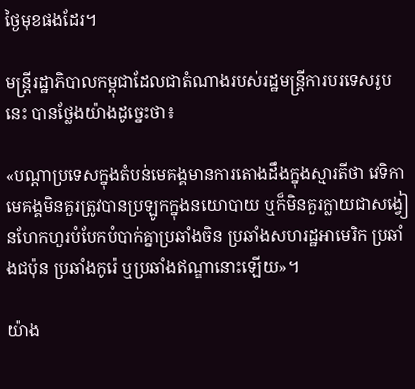ថ្ងៃមុខផងដែរ។

មន្ត្រីរដ្ឋាភិបាលកម្ពុជាដែលជាតំណាងរបស់រដ្ឋមន្ត្រីការបរទេសរូបនេះ បានថ្លែងយ៉ាងដូច្នេះថា៖

«បណ្ដាប្រទេសក្នុងតំបន់មេគង្គមានការតោងដឹងក្នុងស្មារតីថា វេទិកាមេគង្គមិនគួរត្រូវបានប្រឡូកក្នុងនយោបាយ ឬក៏មិនគួរក្លាយជាសង្វៀនហែកហួរបំបែកបំបាក់គ្នាប្រឆាំងចិន ប្រឆាំងសហរដ្ឋអាមេរិក ប្រឆាំងជប៉ុន ប្រឆាំងកូរ៉េ ឬប្រឆាំងឥណ្ឌានោះឡើយ»។

យ៉ាង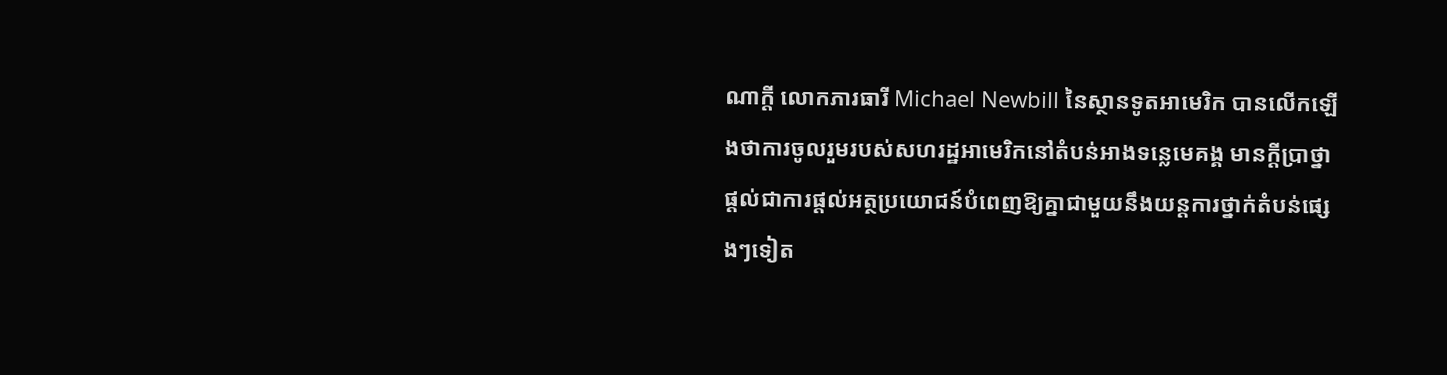ណាក្ដី លោកភារធារី Michael Newbill នៃស្ថានទូតអាមេរិក បានលើកឡើងថាការចូលរួមរបស់សហរដ្ឋអាមេរិកនៅតំបន់អាងទន្លេមេគង្គ មានក្ដីប្រាថ្នាផ្ដល់ជាការផ្ដល់អត្ថប្រយោជន៍បំពេញឱ្យគ្នាជាមួយនឹងយន្តការថ្នាក់តំបន់ផ្សេងៗទៀត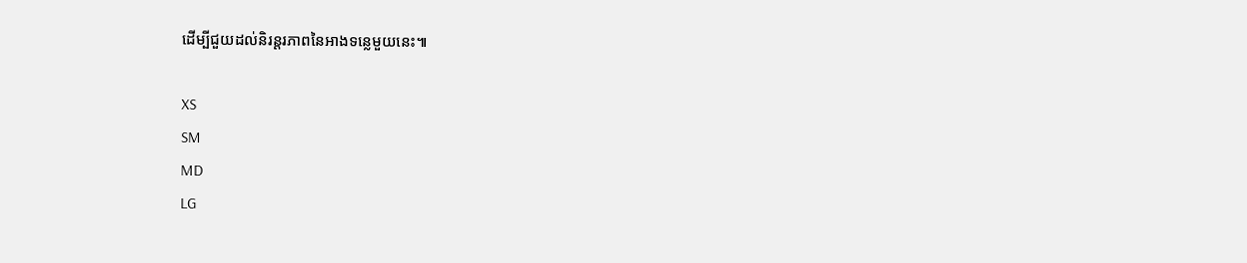ដើម្បីជួយដល់និរន្តរភាពនៃអាងទន្លេមួយនេះ៕

XS
SM
MD
LG